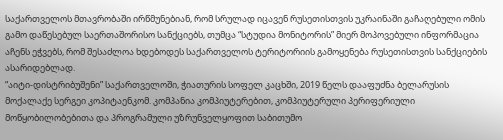საქართველოს მთავრობაში ირწმუნებიან, რომ სრულად იცავენ რუსეთისთვის უკრაინაში გაჩაღებული ომის გამო დაწესებულ საერთაშორისო სანქციებს, თუმცა “სტუდია მონიტორის” მიერ მოპოვებული ინფორმაცია აჩენს ეჭვებს, რომ შესაძლოა ხდებოდეს საქართველოს ტერიტორიის გამოყენება რუსეთისთვის სანქციების ასარიდებლად.
“აიტი-დისტრიბუშენი” საქართველოში, ჭიათურის სოფელ კაცხში, 2019 წელს დააფუძნა ბელარუსის მოქალაქე სერგეი კოპიტაენკომ. კომპანია კომპიუტერებით, კომპიუტერული პერიფერიული მოწყობილობებითა და პროგრამული უზრუნველყოფით საბითუმო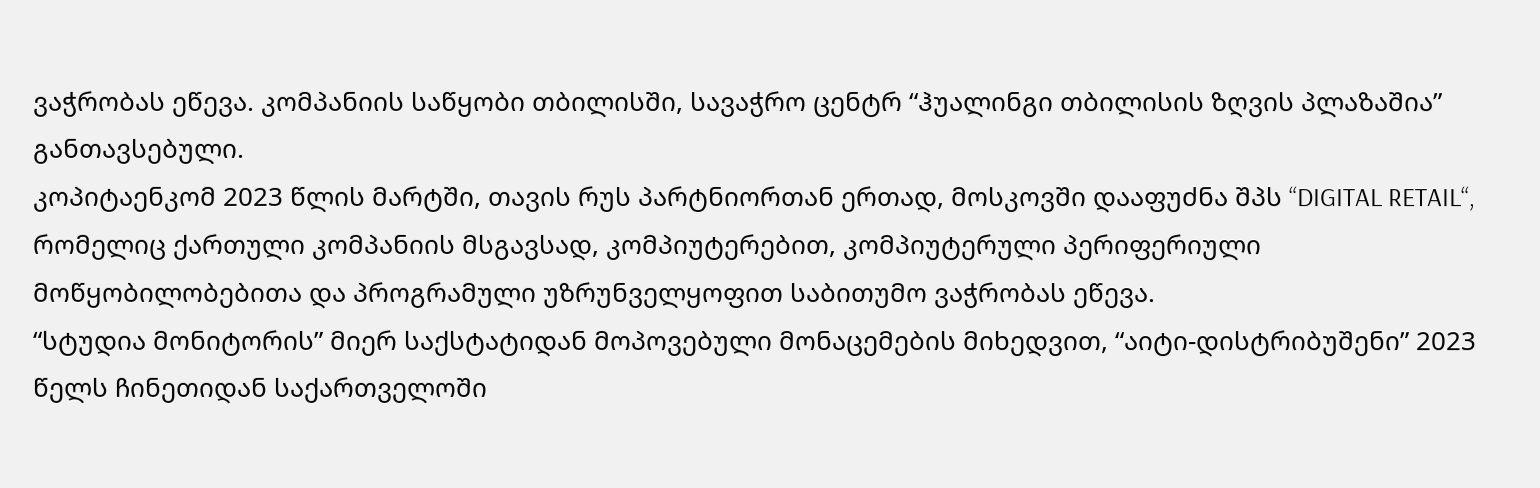ვაჭრობას ეწევა. კომპანიის საწყობი თბილისში, სავაჭრო ცენტრ “ჰუალინგი თბილისის ზღვის პლაზაშია” განთავსებული.
კოპიტაენკომ 2023 წლის მარტში, თავის რუს პარტნიორთან ერთად, მოსკოვში დააფუძნა შპს “DIGITAL RETAIL“, რომელიც ქართული კომპანიის მსგავსად, კომპიუტერებით, კომპიუტერული პერიფერიული მოწყობილობებითა და პროგრამული უზრუნველყოფით საბითუმო ვაჭრობას ეწევა.
“სტუდია მონიტორის” მიერ საქსტატიდან მოპოვებული მონაცემების მიხედვით, “აიტი-დისტრიბუშენი” 2023 წელს ჩინეთიდან საქართველოში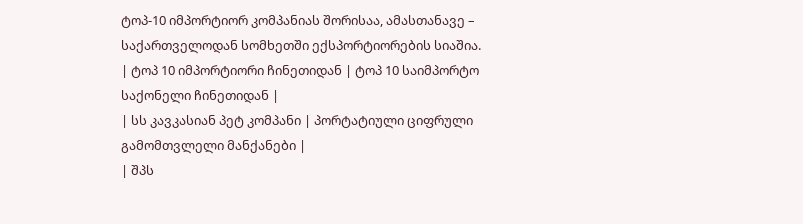ტოპ-10 იმპორტიორ კომპანიას შორისაა, ამასთანავე – საქართველოდან სომხეთში ექსპორტიორების სიაშია.
| ტოპ 10 იმპორტიორი ჩინეთიდან | ტოპ 10 საიმპორტო საქონელი ჩინეთიდან |
| სს კავკასიან პეტ კომპანი | პორტატიული ციფრული გამომთვლელი მანქანები |
| შპს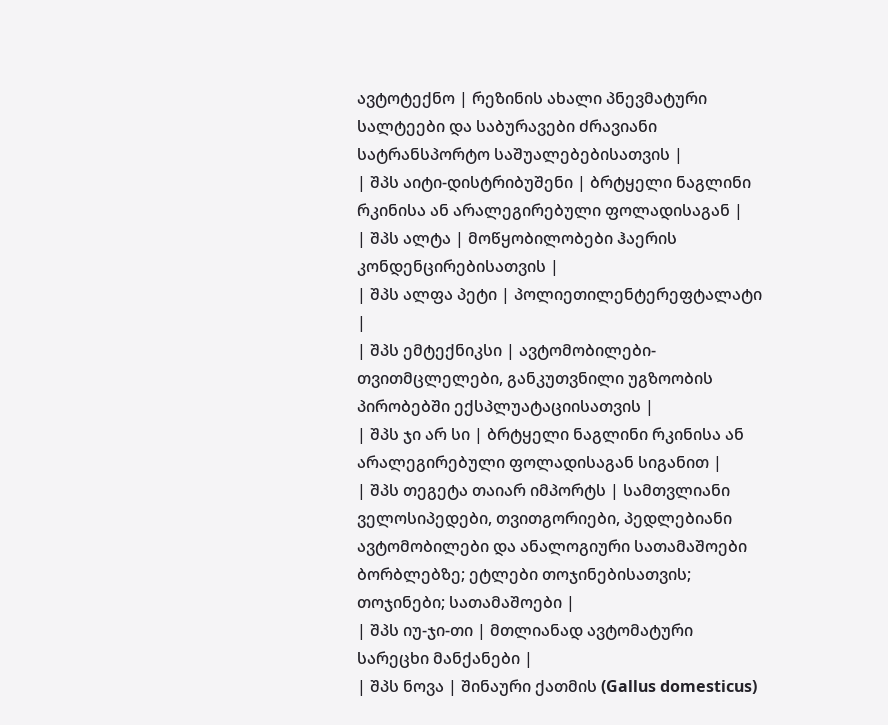ავტოტექნო | რეზინის ახალი პნევმატური სალტეები და საბურავები ძრავიანი სატრანსპორტო საშუალებებისათვის |
| შპს აიტი-დისტრიბუშენი | ბრტყელი ნაგლინი რკინისა ან არალეგირებული ფოლადისაგან |
| შპს ალტა | მოწყობილობები ჰაერის კონდენცირებისათვის |
| შპს ალფა პეტი | პოლიეთილენტერეფტალატი |
| შპს ემტექნიკსი | ავტომობილები-თვითმცლელები, განკუთვნილი უგზოობის პირობებში ექსპლუატაციისათვის |
| შპს ჯი არ სი | ბრტყელი ნაგლინი რკინისა ან არალეგირებული ფოლადისაგან სიგანით |
| შპს თეგეტა თაიარ იმპორტს | სამთვლიანი ველოსიპედები, თვითგორიები, პედლებიანი ავტომობილები და ანალოგიური სათამაშოები ბორბლებზე; ეტლები თოჯინებისათვის; თოჯინები; სათამაშოები |
| შპს იუ-ჯი-თი | მთლიანად ავტომატური სარეცხი მანქანები |
| შპს ნოვა | შინაური ქათმის (Gallus domesticus)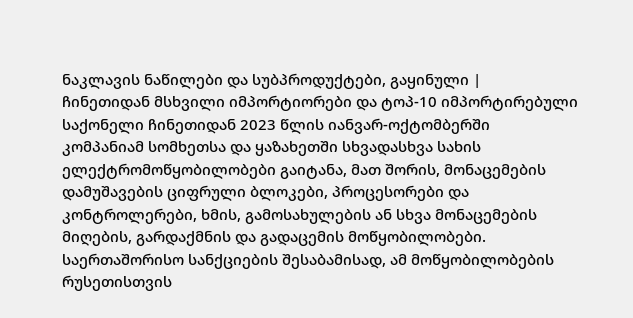ნაკლავის ნაწილები და სუბპროდუქტები, გაყინული |
ჩინეთიდან მსხვილი იმპორტიორები და ტოპ-10 იმპორტირებული საქონელი ჩინეთიდან 2023 წლის იანვარ-ოქტომბერში
კომპანიამ სომხეთსა და ყაზახეთში სხვადასხვა სახის ელექტრომოწყობილობები გაიტანა, მათ შორის, მონაცემების დამუშავების ციფრული ბლოკები, პროცესორები და კონტროლერები, ხმის, გამოსახულების ან სხვა მონაცემების მიღების, გარდაქმნის და გადაცემის მოწყობილობები.
საერთაშორისო სანქციების შესაბამისად, ამ მოწყობილობების რუსეთისთვის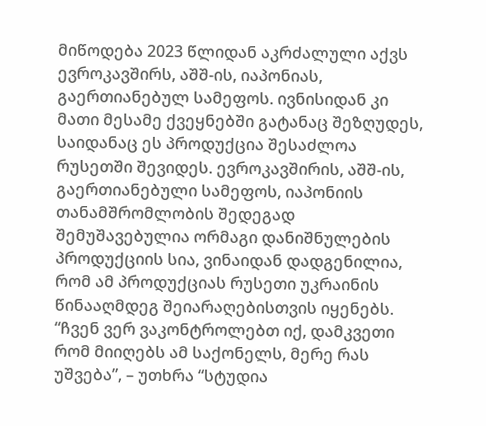მიწოდება 2023 წლიდან აკრძალული აქვს ევროკავშირს, აშშ-ის, იაპონიას, გაერთიანებულ სამეფოს. ივნისიდან კი მათი მესამე ქვეყნებში გატანაც შეზღუდეს, საიდანაც ეს პროდუქცია შესაძლოა რუსეთში შევიდეს. ევროკავშირის, აშშ-ის, გაერთიანებული სამეფოს, იაპონიის თანამშრომლობის შედეგად შემუშავებულია ორმაგი დანიშნულების პროდუქციის სია, ვინაიდან დადგენილია, რომ ამ პროდუქციას რუსეთი უკრაინის წინააღმდეგ შეიარაღებისთვის იყენებს.
“ჩვენ ვერ ვაკონტროლებთ იქ, დამკვეთი რომ მიიღებს ამ საქონელს, მერე რას უშვება”, – უთხრა “სტუდია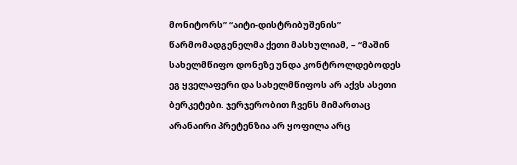მონიტორს” “აიტი-დისტრიბუშენის” წარმომადგენელმა ქეთი მასხულიამ, – “მაშინ სახელმწიფო დონეზე უნდა კონტროლდებოდეს ეგ ყველაფერი და სახელმწიფოს არ აქვს ასეთი ბერკეტები. ჯერჯერობით ჩვენს მიმართაც არანაირი პრეტენზია არ ყოფილა არც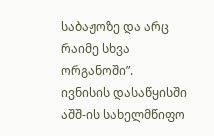საბაჟოზე და არც რაიმე სხვა ორგანოში”.
ივნისის დასაწყისში აშშ-ის სახელმწიფო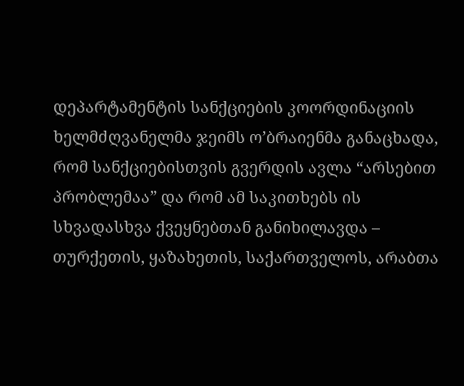დეპარტამენტის სანქციების კოორდინაციის ხელმძღვანელმა ჯეიმს ო’ბრაიენმა განაცხადა, რომ სანქციებისთვის გვერდის ავლა “არსებით პრობლემაა” და რომ ამ საკითხებს ის სხვადასხვა ქვეყნებთან განიხილავდა – თურქეთის, ყაზახეთის, საქართველოს, არაბთა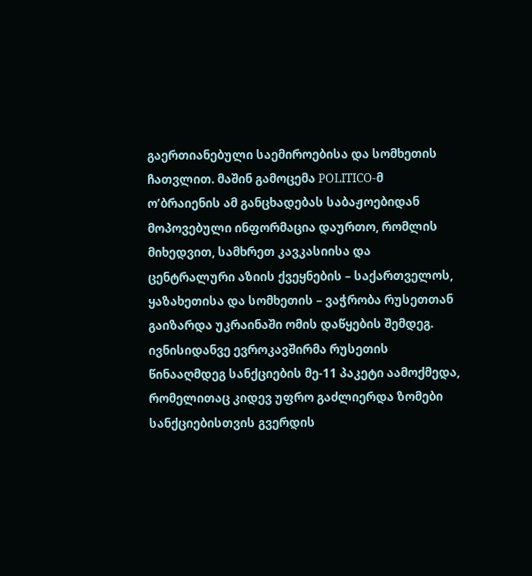გაერთიანებული საემიროებისა და სომხეთის ჩათვლით. მაშინ გამოცემა POLITICO-მ ო’ბრაიენის ამ განცხადებას საბაჟოებიდან მოპოვებული ინფორმაცია დაურთო, რომლის მიხედვით, სამხრეთ კავკასიისა და ცენტრალური აზიის ქვეყნების – საქართველოს, ყაზახეთისა და სომხეთის – ვაჭრობა რუსეთთან გაიზარდა უკრაინაში ომის დაწყების შემდეგ.
ივნისიდანვე ევროკავშირმა რუსეთის წინააღმდეგ სანქციების მე-11 პაკეტი აამოქმედა, რომელითაც კიდევ უფრო გაძლიერდა ზომები სანქციებისთვის გვერდის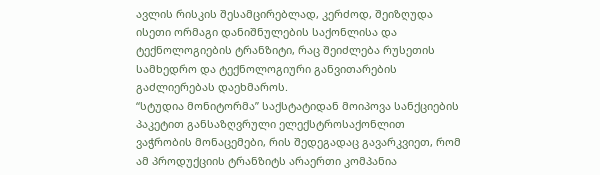ავლის რისკის შესამცირებლად, კერძოდ, შეიზღუდა ისეთი ორმაგი დანიშნულების საქონლისა და ტექნოლოგიების ტრანზიტი, რაც შეიძლება რუსეთის სამხედრო და ტექნოლოგიური განვითარების გაძლიერებას დაეხმაროს.
“სტუდია მონიტორმა” საქსტატიდან მოიპოვა სანქციების პაკეტით განსაზღვრული ელექსტროსაქონლით ვაჭრობის მონაცემები, რის შედეგადაც გავარკვიეთ, რომ ამ პროდუქციის ტრანზიტს არაერთი კომპანია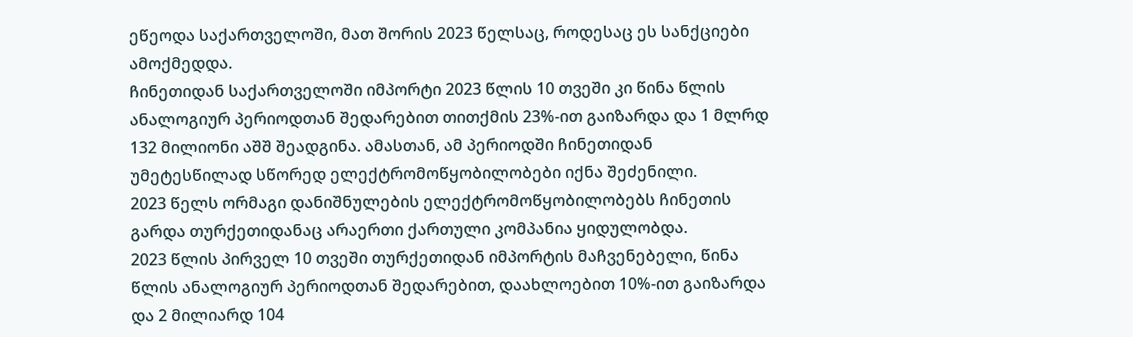ეწეოდა საქართველოში, მათ შორის 2023 წელსაც, როდესაც ეს სანქციები ამოქმედდა.
ჩინეთიდან საქართველოში იმპორტი 2023 წლის 10 თვეში კი წინა წლის ანალოგიურ პერიოდთან შედარებით თითქმის 23%-ით გაიზარდა და 1 მლრდ 132 მილიონი აშშ შეადგინა. ამასთან, ამ პერიოდში ჩინეთიდან უმეტესწილად სწორედ ელექტრომოწყობილობები იქნა შეძენილი.
2023 წელს ორმაგი დანიშნულების ელექტრომოწყობილობებს ჩინეთის გარდა თურქეთიდანაც არაერთი ქართული კომპანია ყიდულობდა.
2023 წლის პირველ 10 თვეში თურქეთიდან იმპორტის მაჩვენებელი, წინა წლის ანალოგიურ პერიოდთან შედარებით, დაახლოებით 10%-ით გაიზარდა და 2 მილიარდ 104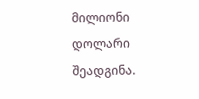მილიონი დოლარი შეადგინა.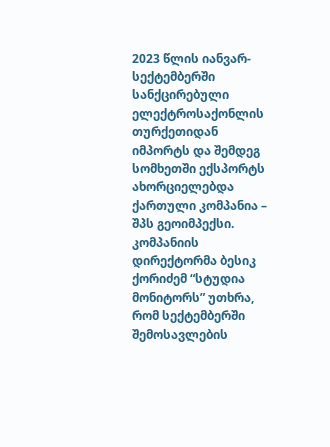2023 წლის იანვარ-სექტემბერში სანქცირებული ელექტროსაქონლის თურქეთიდან იმპორტს და შემდეგ სომხეთში ექსპორტს ახორციელებდა ქართული კომპანია – შპს გეოიმპექსი. კომპანიის დირექტორმა ბესიკ ქორიძემ “სტუდია მონიტორს” უთხრა, რომ სექტემბერში შემოსავლების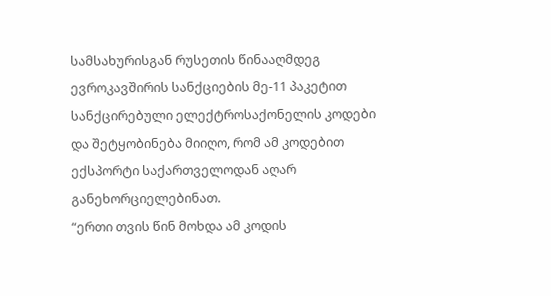სამსახურისგან რუსეთის წინააღმდეგ ევროკავშირის სანქციების მე-11 პაკეტით სანქცირებული ელექტროსაქონელის კოდები და შეტყობინება მიიღო, რომ ამ კოდებით ექსპორტი საქართველოდან აღარ განეხორციელებინათ.
“ერთი თვის წინ მოხდა ამ კოდის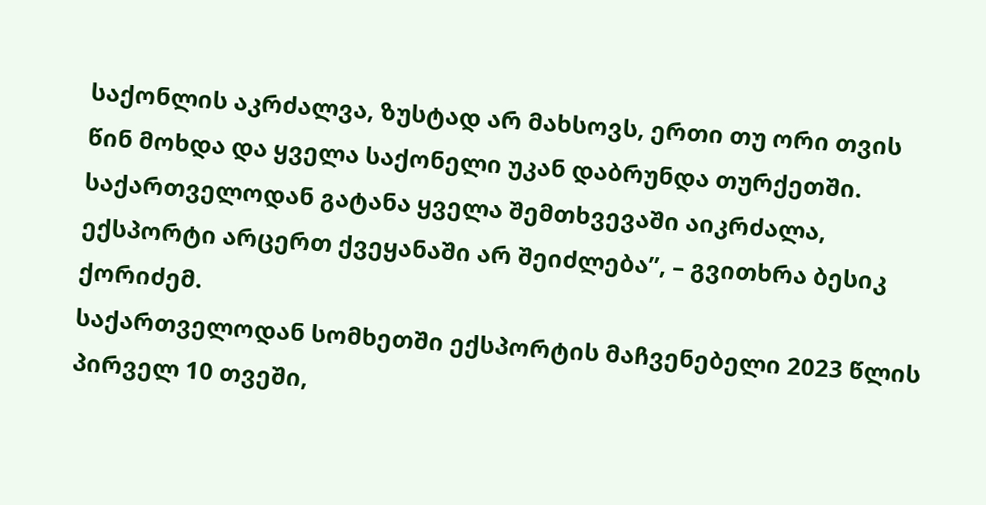საქონლის აკრძალვა, ზუსტად არ მახსოვს, ერთი თუ ორი თვის წინ მოხდა და ყველა საქონელი უკან დაბრუნდა თურქეთში. საქართველოდან გატანა ყველა შემთხვევაში აიკრძალა, ექსპორტი არცერთ ქვეყანაში არ შეიძლება”, – გვითხრა ბესიკ ქორიძემ.
საქართველოდან სომხეთში ექსპორტის მაჩვენებელი 2023 წლის პირველ 10 თვეში,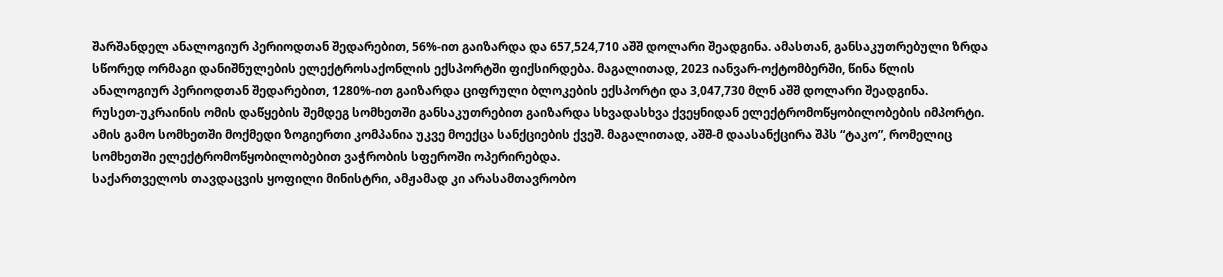შარშანდელ ანალოგიურ პერიოდთან შედარებით, 56%-ით გაიზარდა და 657,524,710 აშშ დოლარი შეადგინა. ამასთან, განსაკუთრებული ზრდა სწორედ ორმაგი დანიშნულების ელექტროსაქონლის ექსპორტში ფიქსირდება. მაგალითად, 2023 იანვარ-ოქტომბერში, წინა წლის ანალოგიურ პერიოდთან შედარებით, 1280%-ით გაიზარდა ციფრული ბლოკების ექსპორტი და 3,047,730 მლნ აშშ დოლარი შეადგინა.
რუსეთ-უკრაინის ომის დაწყების შემდეგ სომხეთში განსაკუთრებით გაიზარდა სხვადასხვა ქვეყნიდან ელექტრომოწყობილობების იმპორტი. ამის გამო სომხეთში მოქმედი ზოგიერთი კომპანია უკვე მოექცა სანქციების ქვეშ. მაგალითად, აშშ-მ დაასანქცირა შპს “ტაკო”, რომელიც სომხეთში ელექტრომოწყობილობებით ვაჭრობის სფეროში ოპერირებდა.
საქართველოს თავდაცვის ყოფილი მინისტრი, ამჟამად კი არასამთავრობო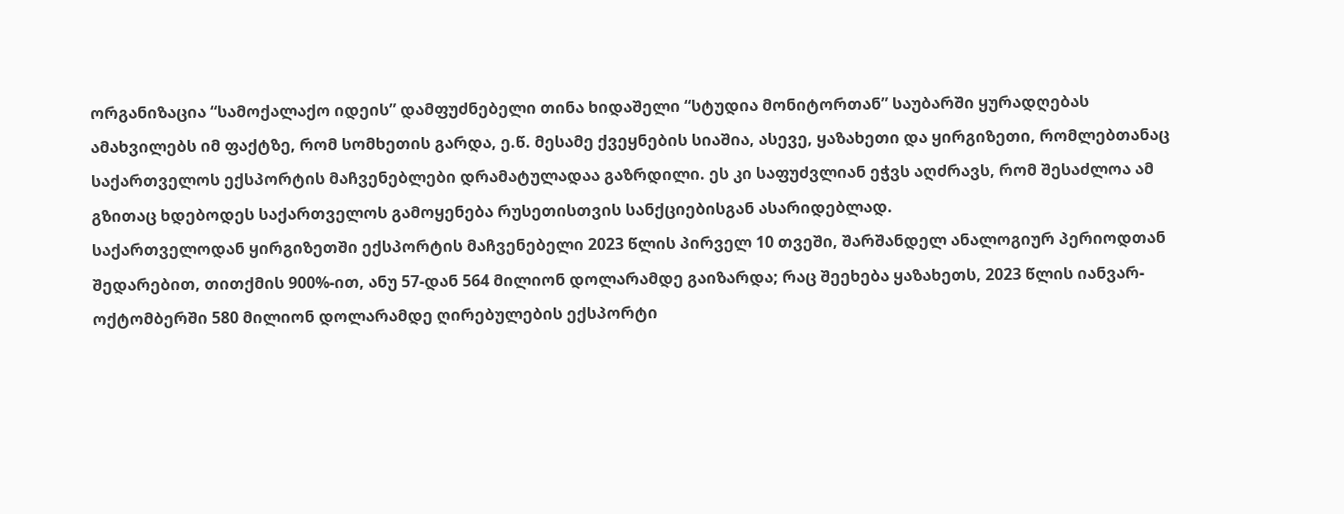ორგანიზაცია “სამოქალაქო იდეის” დამფუძნებელი თინა ხიდაშელი “სტუდია მონიტორთან” საუბარში ყურადღებას ამახვილებს იმ ფაქტზე, რომ სომხეთის გარდა, ე.წ. მესამე ქვეყნების სიაშია, ასევე, ყაზახეთი და ყირგიზეთი, რომლებთანაც საქართველოს ექსპორტის მაჩვენებლები დრამატულადაა გაზრდილი. ეს კი საფუძვლიან ეჭვს აღძრავს, რომ შესაძლოა ამ გზითაც ხდებოდეს საქართველოს გამოყენება რუსეთისთვის სანქციებისგან ასარიდებლად.
საქართველოდან ყირგიზეთში ექსპორტის მაჩვენებელი 2023 წლის პირველ 10 თვეში, შარშანდელ ანალოგიურ პერიოდთან შედარებით, თითქმის 900%-ით, ანუ 57-დან 564 მილიონ დოლარამდე გაიზარდა; რაც შეეხება ყაზახეთს, 2023 წლის იანვარ-ოქტომბერში 580 მილიონ დოლარამდე ღირებულების ექსპორტი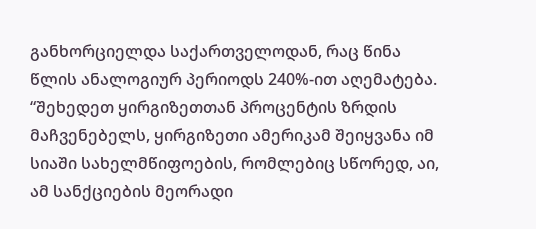განხორციელდა საქართველოდან, რაც წინა წლის ანალოგიურ პერიოდს 240%-ით აღემატება.
“შეხედეთ ყირგიზეთთან პროცენტის ზრდის მაჩვენებელს, ყირგიზეთი ამერიკამ შეიყვანა იმ სიაში სახელმწიფოების, რომლებიც სწორედ, აი, ამ სანქციების მეორადი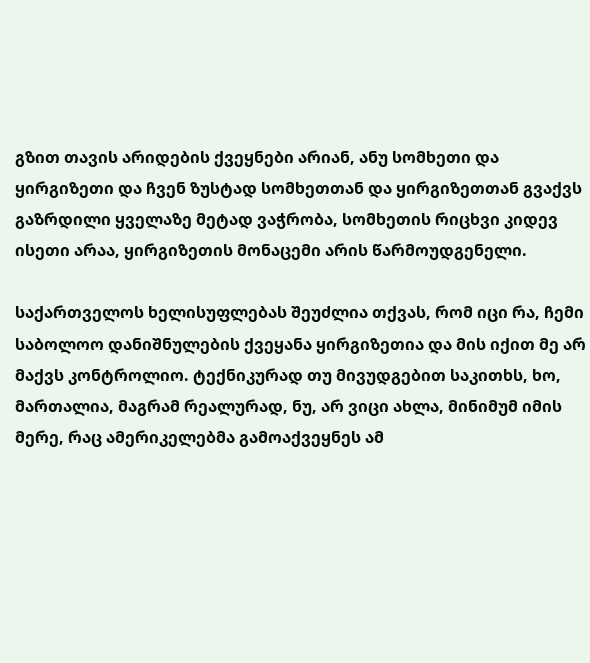გზით თავის არიდების ქვეყნები არიან, ანუ სომხეთი და ყირგიზეთი და ჩვენ ზუსტად სომხეთთან და ყირგიზეთთან გვაქვს გაზრდილი ყველაზე მეტად ვაჭრობა, სომხეთის რიცხვი კიდევ ისეთი არაა, ყირგიზეთის მონაცემი არის წარმოუდგენელი.

საქართველოს ხელისუფლებას შეუძლია თქვას, რომ იცი რა, ჩემი საბოლოო დანიშნულების ქვეყანა ყირგიზეთია და მის იქით მე არ მაქვს კონტროლიო. ტექნიკურად თუ მივუდგებით საკითხს, ხო, მართალია, მაგრამ რეალურად, ნუ, არ ვიცი ახლა, მინიმუმ იმის მერე, რაც ამერიკელებმა გამოაქვეყნეს ამ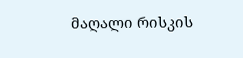მაღალი რისკის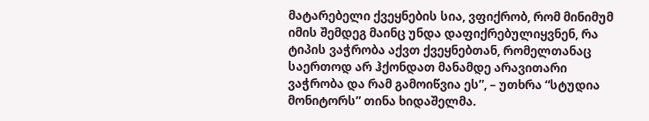მატარებელი ქვეყნების სია, ვფიქრობ, რომ მინიმუმ იმის შემდეგ მაინც უნდა დაფიქრებულიყვნენ, რა ტიპის ვაჭრობა აქვთ ქვეყნებთან, რომელთანაც საერთოდ არ ჰქონდათ მანამდე არავითარი ვაჭრობა და რამ გამოიწვია ეს”, – უთხრა “სტუდია მონიტორს” თინა ხიდაშელმა.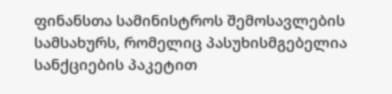ფინანსთა სამინისტროს შემოსავლების სამსახურს, რომელიც პასუხისმგებელია სანქციების პაკეტით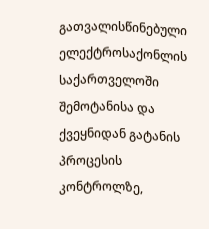გათვალისწინებული ელექტროსაქონლის საქართველოში შემოტანისა და ქვეყნიდან გატანის პროცესის კონტროლზე,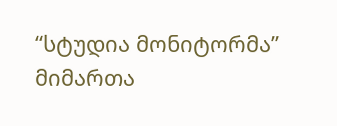“სტუდია მონიტორმა” მიმართა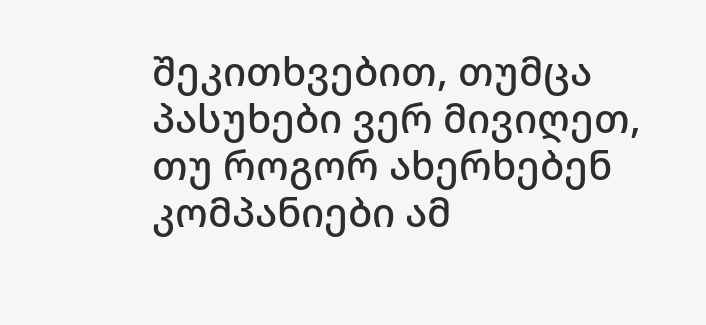შეკითხვებით, თუმცა პასუხები ვერ მივიღეთ, თუ როგორ ახერხებენ კომპანიები ამ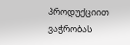პროდუქციით ვაჭრობას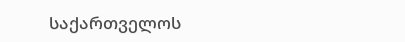საქართველოს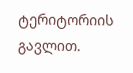ტერიტორიის გავლით.